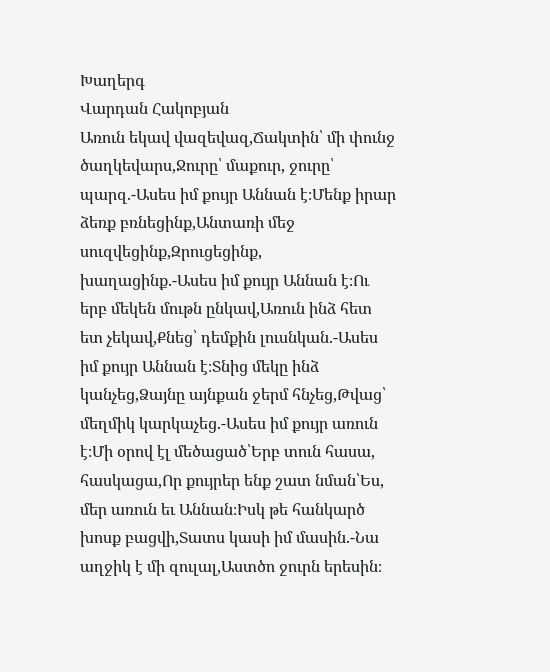Խաղերգ
Վարդան Հակոբյան
Առուն եկավ վազեվազ,Ճակտին՝ մի փունջ ծաղկեվարս,Ջուրը՝ մաքուր, ջուրը՝ պարզ.-Ասես իմ քույր Աննան է։Մենք իրար ձեռք բռնեցինք,Անտառի մեջ սուզվեցինք,Զրուցեցինք, խաղացինք.-Ասես իմ քույր Աննան է։Ու երբ մեկեն մութն ընկավ,Առուն ինձ հետ ետ չեկավ,Քնեց՝ դեմքին լուսնկան.-Ասես իմ քույր Աննան է։Տնից մեկը ինձ կանչեց,Ձայնը այնքան ջերմ հնչեց,Թվաց՝ մեղմիկ կարկաչեց.-Ասես իմ քույր առուն է։Մի օրով էլ մեծացած՝Երբ տուն հասա, հասկացա,Որ քույրեր ենք շատ նման՝Ես, մեր առուն եւ Աննան։Իսկ թե հանկարծ խոսք բացվի,Տատս կասի իմ մասին.-Նա աղջիկ է մի զուլալ,Աստծո ջուրն երեսին։